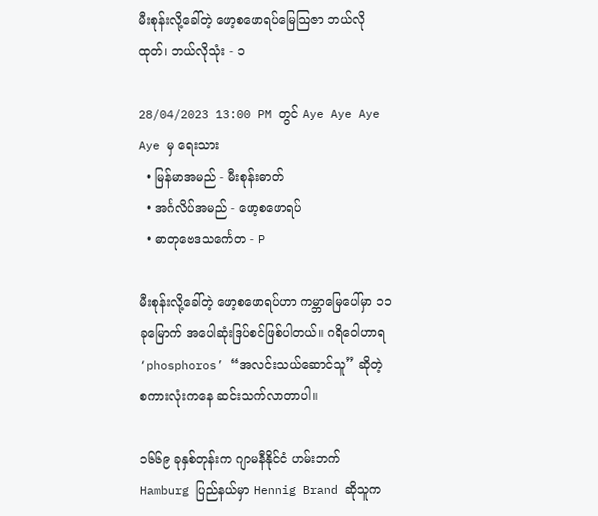မီးစုန်းလို့ခေါ်တဲ့ ဖော့စဖောရပ်မြေသြဇာ ဘယ်လိုထုတ်၊ ဘယ်လိုသုံး - ၁

28/04/2023 13:00 PM တွင် Aye Aye Aye Aye မှ ရေးသား
  • မြန်မာအမည် - မီးစုန်းဓာတ်
  • အင်္ဂလိပ်အမည် - ဖော့စဖောရပ်
  • ဓာတုဗေဒသင်္ကေတ - P

မီးစုန်းလို့ခေါ်တဲ့ ဖော့စဖောရပ်ဟာ ကမ္ဘာမြေပေါ်မှာ ၁၁ ခုမြောက် အပေါဆုံးဒြပ်စင်ဖြစ်ပါတယ်။ ဂရိဝေါဟာရ ‘phosphoros’ “အလင်းသယ်ဆောင်သူ” ဆိုတဲ့ စကားလုံးကနေ ဆင်းသက်လာတာပါ။

၁၆၆၉ ခုနှစ်တုန်းက ဂျာမနီနိုင်ငံ ဟမ်းဘက် Hamburg ပြည်နယ်မှာ Hennig Brand ဆိုသူက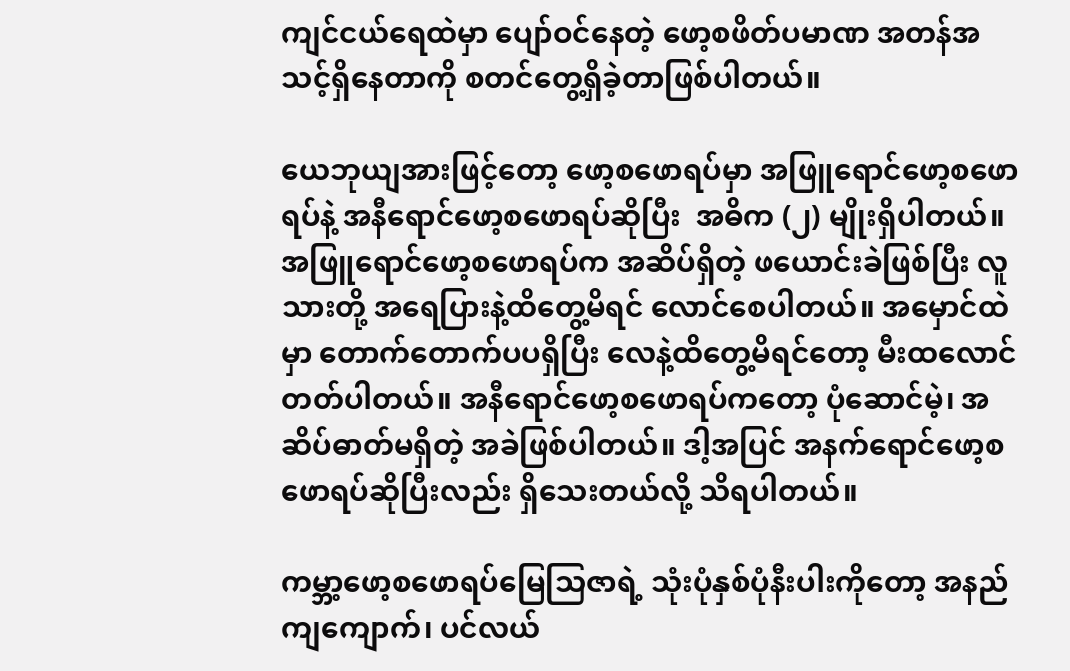ကျင်ငယ်ရေထဲမှာ ပျော်ဝင်နေတဲ့ ဖော့စဖိတ်ပမာဏ အတန်အသင့်ရှိနေတာကို စတင်တွေ့ရှိခဲ့တာဖြစ်ပါတယ်။

ယေဘုယျအားဖြင့်တော့ ဖော့စဖောရပ်မှာ အဖြူရောင်ဖော့စဖောရပ်နဲ့ အနီရောင်ဖော့စဖောရပ်ဆိုပြီး  အဓိက (၂) မျိုးရှိပါတယ်။ အဖြူရောင်ဖော့စဖောရပ်က အဆိပ်ရှိတဲ့ ဖယောင်းခဲဖြစ်ပြီး လူသားတို့ အရေပြားနဲ့ထိတွေ့မိရင် လောင်စေပါတယ်။ အမှောင်ထဲမှာ တောက်တောက်ပပရှိပြီး လေနဲ့ထိတွေ့မိရင်‌တော့ မီးထလောင်တတ်ပါတယ်။ အနီ‌ရောင်ဖော့စဖောရပ်ကတော့ ပုံဆောင်မဲ့၊ အဆိပ်ဓာတ်မရှိတဲ့ အခဲဖြစ်ပါတယ်။ ဒါ့အပြင် အနက်ရောင်ဖော့စဖောရပ်ဆိုပြီးလည်း ရှိသေးတယ်လို့ သိရပါတယ်။

ကမ္ဘာ့ဖော့စဖောရပ်မြေသြဇာရဲ့ သုံးပုံနှစ်ပုံနီးပါးကိုတော့ အနည်ကျကျောက်၊ ပင်လယ်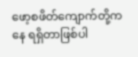ဖော့စဖိတ်ကျောက်တို့ကနေ ရရှိတာဖြစ်ပါ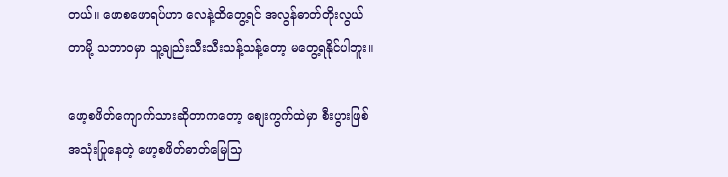တယ်။ ‌ဖောစဖောရပ်ဟာ လေနဲ့ထိတွေ့ရင် အလွန်ဓာတ်တိုးလွယ်တာမို့ သဘာဝမှာ သူ့ချည်းသီးသီးသန့်သန့်တော့ မတွေ့ရနိုင်ပါဘူး။

ဖော့စဖိတ်ကျောက်သားဆိုတာကတော့ စျေးကွက်ထဲမှာ စီးပွားဖြစ်အသုံးပြုနေတဲ့ ဖော့စဖိတ်ဓာတ်မြေသြ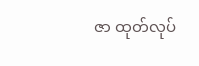ဇာ ထုတ်လုပ်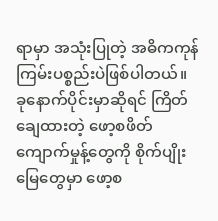ရာမှာ အသုံးပြုတဲ့ အဓိကကုန်ကြမ်းပစ္စည်းပဲဖြစ်ပါတယ်။ ခုနောက်ပိုင်းမှာဆိုရင် ကြိတ်ချေထားတဲ့ ဖော့စဖိတ်ကျောက်မှုန့်တွေကို စိုက်ပျိုးမြေတွေမှာ ဖော့စ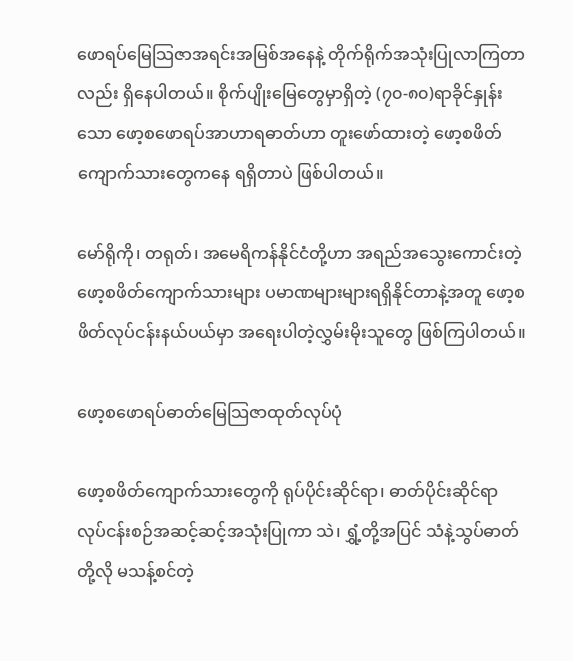ဖောရပ်မြေသြဇာအရင်းအမြစ်အနေနဲ့ တိုက်ရိုက်အသုံးပြုလာကြတာလည်း ရှိနေပါတယ်။ စိုက်ပျိုးမြေတွေမှာရှိတဲ့ (၇၀-၈၀)ရာခိုင်နှုန်းသော ဖော့စဖောရပ်အာဟာရဓာတ်ဟာ တူးဖော်ထားတဲ့ ဖော့စဖိတ်ကျောက်သားတွေကနေ ရရှိတာပဲ ဖြစ်ပါတယ်။

မော်ရိုကို၊ တရုတ်၊ အမေရိကန်နိုင်ငံတို့ဟာ အရည်အသွေးကောင်းတဲ့ ဖော့စဖိတ်ကျောက်သားများ ပမာဏများများရရှိနိုင်တာနဲ့အတူ ဖော့စဖိတ်လုပ်ငန်းနယ်ပယ်မှာ အရေးပါတဲ့လွှမ်းမိုးသူတွေ ဖြစ်ကြပါတယ်။

ဖော့စဖောရပ်ဓာတ်မြေသြဇာထုတ်လုပ်ပုံ

ဖော့စဖိတ်ကျောက်သားတွေကို ရုပ်ပိုင်းဆိုင်ရာ၊ ဓာတ်ပိုင်းဆိုင်ရာ လုပ်ငန်းစဉ်အဆင့်ဆင့်အသုံးပြုကာ သဲ၊ ရွှံ့တို့အပြင် သံနဲ့သွပ်ဓာတ်တို့လို မသန့်စင်တဲ့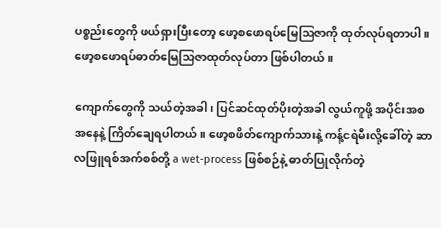ပစ္စည်းတွေကို ဖယ်ရှားပြီးတော့ ဖော့စဖောရပ်မြေဩဇာကို ထုတ်လုပ်ရတာပါ။ ဖော့စဖောရပ်ဓာတ်မြေသြဇာထုတ်လုပ်တာ ဖြစ်ပါတယ်။

ကျောက်တွေကို သယ်တဲ့အခါ၊ ပြင်ဆင်ထုတ်ပိုးတဲ့အခါ လွယ်ကူဖို့ အပိုင်းအစအနေနဲ့ ကြိတ်ချေရပါတယ်။ ဖော့စဖိတ်ကျောက်သားနဲ့ ကန့်ငရဲမီးလို့ခေါ်တဲ့ ဆာလဖြူရစ်အက်စစ်တို့ a wet-process ဖြစ်စဉ်နဲ့ ဓာတ်ပြုလိုက်တဲ့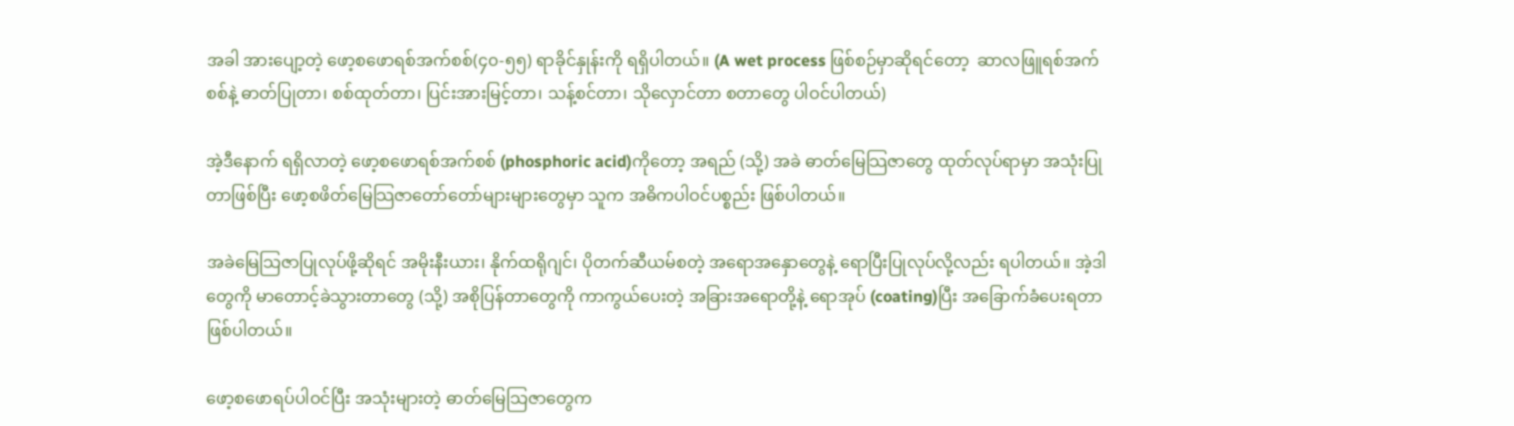အခါ အားပျော့တဲ့ ဖော့စ‌ဖောရစ်အက်စစ်(၄၀-၅၅) ရာခိုင်နှုန်းကို ရရှိပါတယ်။ (A wet process ဖြစ်စဉ်မှာဆိုရင်တော့  ဆာလဖြူရစ်အက်စစ်နဲ့ ဓာတ်ပြုတာ၊ စစ်ထုတ်တာ၊ ပြင်းအားမြင့်တာ၊ သန့်စင်တာ၊ သိုလှောင်တာ စတာတွေ ပါဝင်ပါတယ်)

အဲ့ဒီနောက် ရရှိလာတဲ့ ဖော့စ‌ဖောရစ်အက်စစ် (phosphoric acid)ကိုတော့ အရည် (သို့) အခဲ ဓာတ်မြေသြဇာတွေ ထုတ်လုပ်ရာမှာ အသုံးပြုတာဖြစ်ပြီး ဖော့စဖိတ်မြေသြဇာတော်တော်များများတွေမှာ သူက အဓိကပါဝင်ပစ္စည်း ဖြစ်ပါတယ်။

အခဲမြေသြဇာပြုလုပ်ဖို့ဆိုရင် အမိုးနီးယား၊ နိုက်ထရိုဂျင်၊ ပိုတက်ဆီယမ်စတဲ့ အရောအနှောတွေနဲ့ ရောပြီးပြုလုပ်လို့လည်း ရပါတယ်။ အဲ့ဒါတွေကို မာတောင့်ခဲသွားတာတွေ (သို့) အစိုပြန်တာတွေကို ကာကွယ်ပေးတဲ့ အခြားအရောတို့နဲ့ ရောအုပ် (coating)ပြီး အခြောက်ခံပေးရတာဖြစ်ပါတယ်။

ဖော့စဖောရပ်ပါဝင်ပြီး အသုံးများတဲ့ ဓာတ်မြေသြဇာတွေက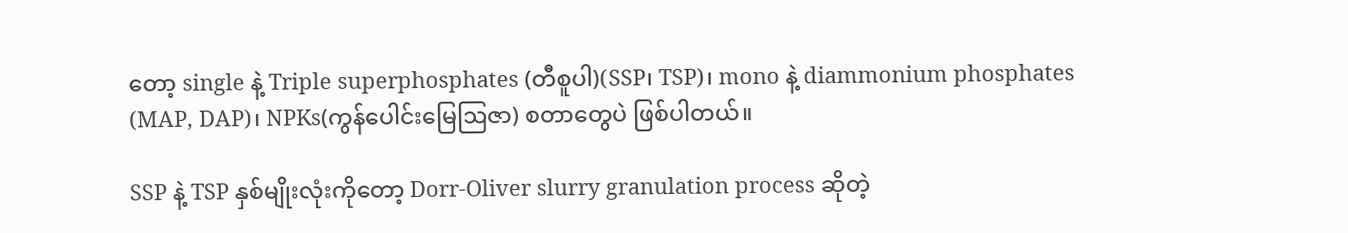တော့ single နဲ့ Triple superphosphates (တီစူပါ)(SSP၊ TSP)၊ mono နဲ့ diammonium phosphates (MAP, DAP)၊ NPKs(ကွန်ပေါင်းမြေဩဇာ) စတာတွေပဲ ဖြစ်ပါတယ်။

SSP နဲ့ TSP နှစ်မျိုးလုံးကိုတော့ Dorr-Oliver slurry granulation process ဆိုတဲ့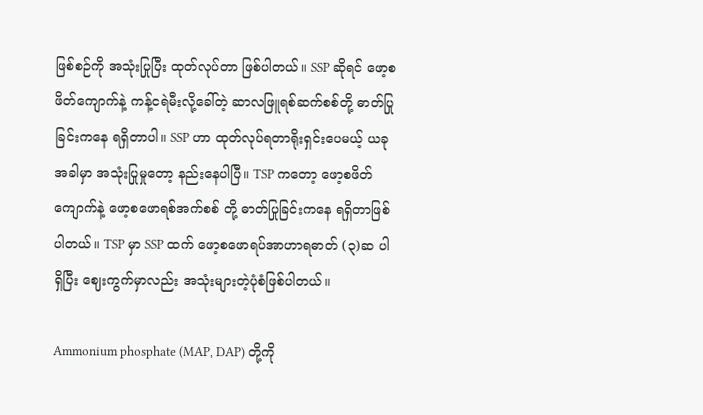ဖြစ်စဉ်ကို အသုံးပြုပြီး ထုတ်လုပ်တာ ဖြစ်ပါတယ်။ SSP ဆိုရင် ဖော့စဖိတ်ကျောက်နဲ့ ကန့်ငရဲမီးလို့ခေါ်တဲ့ ဆာလဖြူရစ်ဆက်စစ်တို့ ဓာတ်ပြုခြင်းကနေ ရရှိတာပါ။ SSP ဟာ ထုတ်လုပ်ရတာရိုးရှင်းပေမယ့် ယခုအခါမှာ အသုံးပြုမှုတော့ နည်းနေပါပြီ။ TSP ကတော့ ဖော့စဖိတ်ကျောက်နဲ့ ဖော့စဖောရစ်အက်စစ် တို့ ဓာတ်ပြုခြင်းကနေ ရရှိတာဖြစ်ပါတယ်။ TSP မှာ SSP ထက် ဖော့စဖောရပ်အာဟာရဓာတ် (၃)ဆ ပါရှိပြီး ဈေးကွက်မှာလည်း အသုံးများတဲ့ပုံစံဖြစ်ပါတယ်။

Ammonium phosphate (MAP, DAP) တို့ကို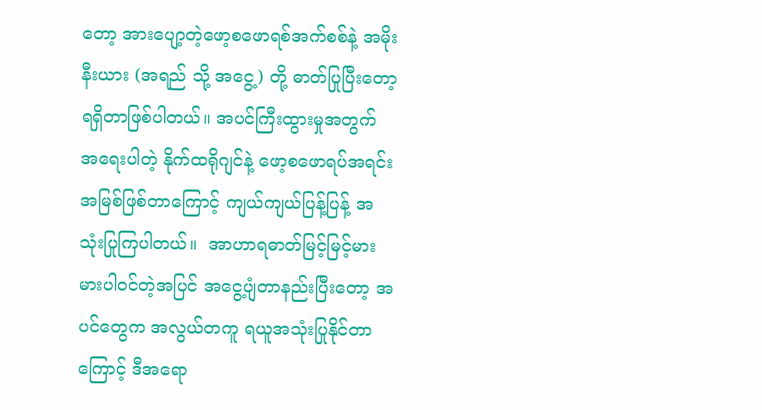တော့ အားပျော့တဲ့ဖော့စဖောရစ်အက်စစ်နဲ့ အမိုးနီးယား (အရည် သို့ အငွေ့) တို့ ဓာတ်ပြုပြီးတော့ ရရှိတာဖြစ်ပါတယ်။ အပင်ကြီးထွားမှုအတွက် အရေးပါတဲ့ နိုက်ထရိုဂျင်နဲ့ ဖော့စဖောရပ်အရင်းအမြစ်ဖြစ်တာကြောင့် ကျယ်ကျယ်ပြန့်ပြန့် အသုံးပြုကြပါတယ်။  အာဟာရဓာတ်မြင့်မြင့်မားမားပါဝင်တဲ့အပြင် အငွေ့ပျံတာနည်းပြီးတော့ အပင်တွေက အလွယ်တကူ ရယူအသုံးပြုနိုင်တာကြောင့် ဒီအရော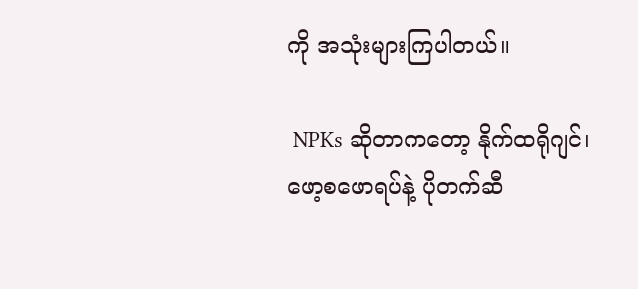ကို အသုံးများကြပါတယ်။

 NPKs ဆိုတာကတော့ နိုက်ထရိုဂျင်၊ ဖော့စဖောရပ်နဲ့ ပိုတက်ဆီ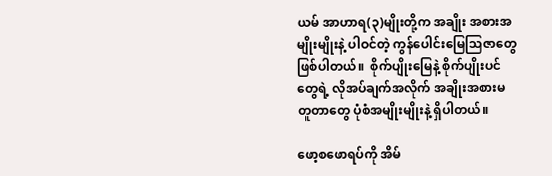ယမ် အာဟာရ(၃)မျိုးတို့က အချိုး အစားအမျိုးမျိုးနဲ့ ပါဝင်တဲ့ ကွန်ပေါင်းမြေသြဇာတွေဖြစ်ပါတယ်။  စိုက်ပျိုးမြေနဲ့ စိုက်ပျိုးပင်တွေရဲ့ လိုအပ်ချက်အလိုက် အချိုးအစားမတူတာတွေ ပုံစံအမျိုးမျိုးနဲ့ ရှိပါတယ်။

ဖော့စဖောရပ်ကို အိမ်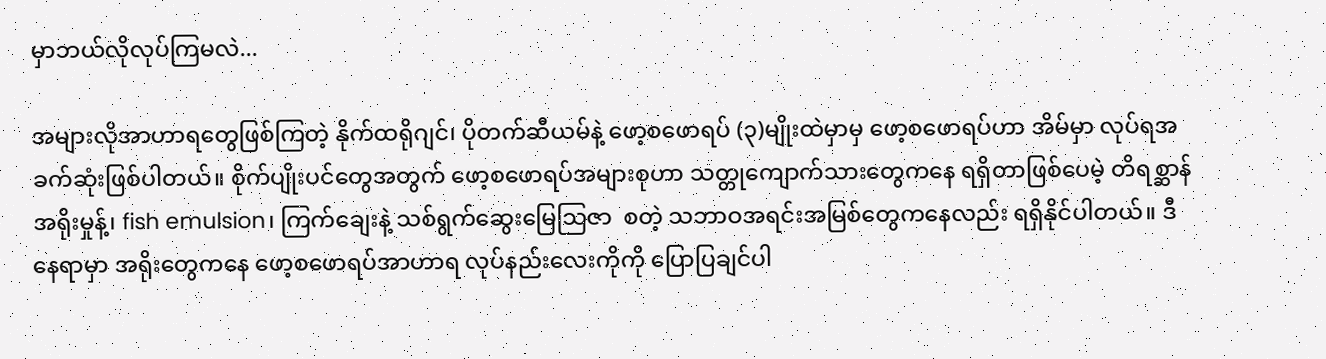မှာဘယ်လိုလုပ်ကြမလဲ...

အများလိုအာဟာရတွေဖြစ်ကြတဲ့ နိုက်ထရိုဂျင်၊ ပိုတက်ဆီယမ်နဲ့ ဖော့စဖောရပ် (၃)မျိုးထဲမှာမှ ဖော့စဖောရပ်ဟာ အိမ်မှာ လုပ်ရအခက်ဆုံးဖြစ်ပါတယ်။ စိုက်ပျိုးပင်တွေအတွက် ဖော့စ‌ဖောရပ်အများစုဟာ သတ္တုကျောက်သားတွေကနေ ရရှိတာဖြစ်ပေမဲ့ တိရစ္ဆာန်အရိုးမှုန့်၊ fish emulsion၊ ကြက်ချေးနဲ့ သစ်ရွက်ဆွေးမြေသြဇာ  စတဲ့ သဘာဝအရင်းအမြစ်တွေကနေလည်း ရရှိနိုင်ပါတယ်။ ဒီနေရာမှာ အရိုးတွေကနေ ဖော့စဖောရပ်အာဟာရ လုပ်နည်းလေးကိုကို ပြောပြချင်ပါ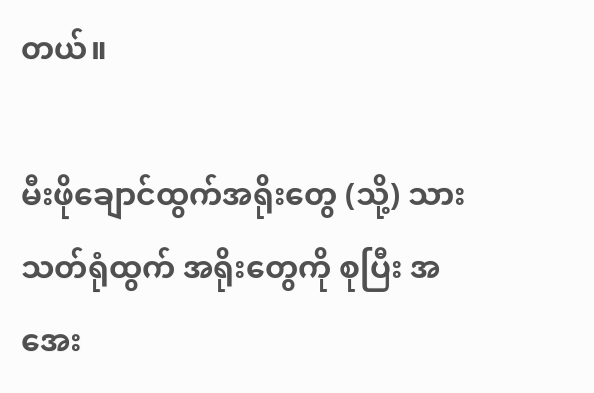တယ်။

မီးဖိုချောင်ထွက်အရိုးတွေ (သို့) သားသတ်ရုံထွက် အရိုးတွေကို စုပြီး အအေး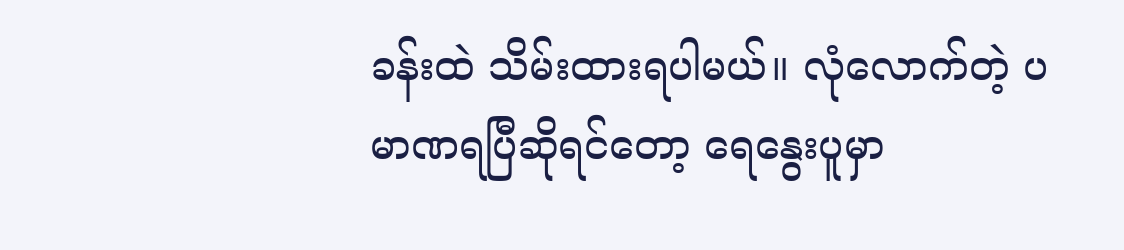ခန်းထဲ သိမ်းထားရပါမယ်။ လုံလောက်တဲ့ ပမာဏရပြီဆိုရင်တော့ ရေနွေးပူမှာ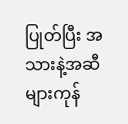ပြုတ်ပြီး အသားနဲ့အဆီများကုန်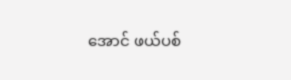အောင် ဖယ်ပစ်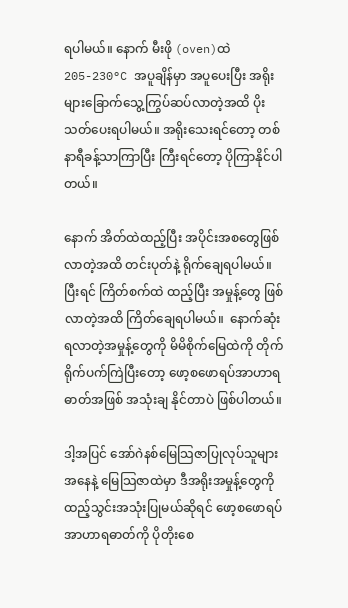ရပါမယ်။ နောက် မီးဖို (oven)ထဲ 205-230°C အပူချိန်မှာ အပူပေးပြီး အရိုးများခြောက်သွေ့ကြွပ်ဆပ်လာတဲ့အထိ ပိုးသတ်ပေးရပါမယ်။ အရိုးသေးရင်တော့ တစ်နာရီခန့်သာကြာပြီး ကြီးရင်တော့ ပိုကြာနိုင်ပါတယ်။

နောက် အိတ်ထဲထည့်ပြီး အပိုင်းအစတွေဖြစ်လာတဲ့အထိ တင်းပုတ်နဲ့ ရိုက်ချေရပါမယ်။ ပြီးရင် ကြိတ်စက်ထဲ ထည့်ပြီး အမှုန့်တွေ ဖြစ်လာတဲ့အထိ ကြိတ်ချေရပါမယ်။  နောက်ဆုံး ရလာတဲ့အမှုန့်တွေကို မိမိစိုက်မြေထဲကို တိုက်ရိုက်ပက်ကြဲပြီးတော့ ဖော့စဖောရပ်အာဟာရဓာတ်အဖြစ် အသုံးချ နိုင်တာပဲ ဖြစ်ပါတယ်။

ဒါ့အပြင် ‌အော်ဂဲနစ်မြေသြဇာပြုလုပ်သူများအနေနဲ့ မြေသြဇာထဲမှာ ဒီအရိုးအမှုန့်တွေကို ထည့်သွင်းအသုံးပြုမယ်ဆိုရင် ဖော့စဖောရပ်အာဟာရဓာတ်ကို ပိုတိုးစေ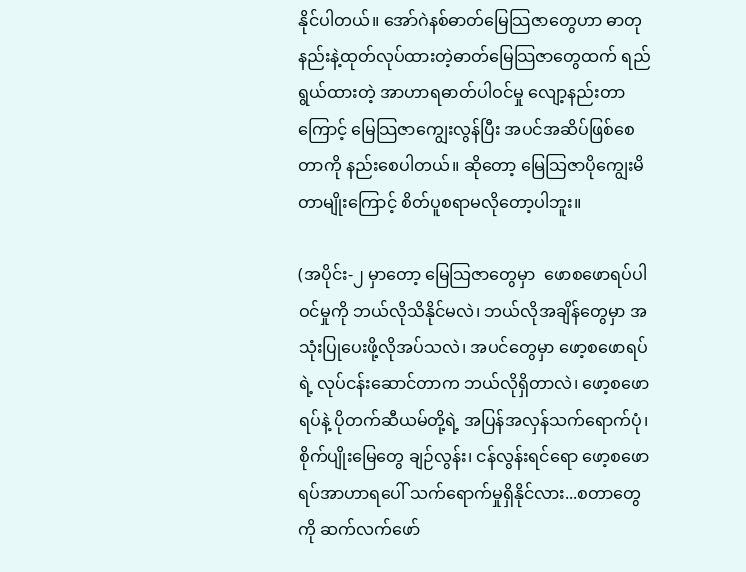နိုင်ပါတယ်။ အော်ဂဲနစ်ဓာတ်မြေသြဇာတွေဟာ ဓာတုနည်းနဲ့ထုတ်လုပ်ထားတဲ့ဓာတ်မြေသြဇာတွေထက် ရည်ရွယ်ထားတဲ့ အာဟာရဓာတ်ပါဝင်မှု လျော့နည်းတာကြောင့် မြေသြဇာကျွေးလွန်ပြီး အပင်အဆိပ်ဖြစ်စေတာကို နည်းစေပါတယ်။ ဆိုတော့ မြေသြဇာပိုကျွေးမိတာမျိုးကြောင့် စိတ်ပူစရာမလိုတော့ပါဘူး။

(အပိုင်း-၂ မှာတော့ မြေသြဇာတွေမှာ  ဖောစဖောရပ်ပါဝင်မှုကို ဘယ်လိုသိနိုင်မလဲ၊ ဘယ်လိုအချိန်တွေမှာ အသုံးပြုပေးဖို့လိုအပ်သလဲ၊ အပင်တွေမှာ ဖော့စဖောရပ်ရဲ့ လုပ်ငန်းဆောင်တာက ဘယ်လိုရှိတာလဲ၊ ဖော့စဖောရပ်နဲ့ ပိုတက်ဆီယမ်တို့ရဲ့ အပြန်အလှန်သက်‌ရောက်ပုံ၊  စိုက်ပျိုးမြေတွေ ချဉ်လွန်း၊ ငန်လွန်းရင်ရော ဖော့စဖောရပ်အာဟာရပေါ် သက်ရောက်မှုရှိနိုင်လား...စတာတွေကို ဆက်လက်ဖော်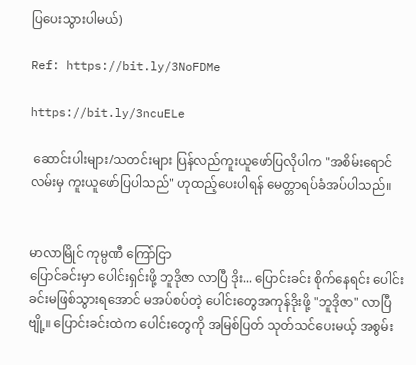ပြပေးသွားပါမယ်)

Ref: https://bit.ly/3NoFDMe

https://bit.ly/3ncuELe

 ဆောင်းပါးများ/သတင်းများ ပြန်လည်ကူးယူဖော်ပြလိုပါက "အစိမ်းရောင်လမ်းမှ ကူးယူဖော်ပြပါသည်" ဟုထည့်ပေးပါရန် မေတ္တာရပ်ခံအပ်ပါသည်။


မာလာမြိုင် ကုမ္ပဏီ ကြော်ငြာ
ပြောင်ခင်းမှာ ပေါင်းရှင်းဖို့ ဘူဒိုဇာ လာပြီ ဒိုး... ပြောင်းခင်း စိုက်နေရင်း ပေါင်းခင်းမဖြစ်သွားရအောင် မအပ်စပ်တဲ့ ပေါင်းတွေအကုန်ဒိုးဖို့ "ဘူဒိုဇာ" လာပြီဗျို့။ ပြောင်းခင်းထဲက ပေါင်းတွေကို အမြစ်ပြတ် သုတ်သင်ပေးမယ့် အစွမ်း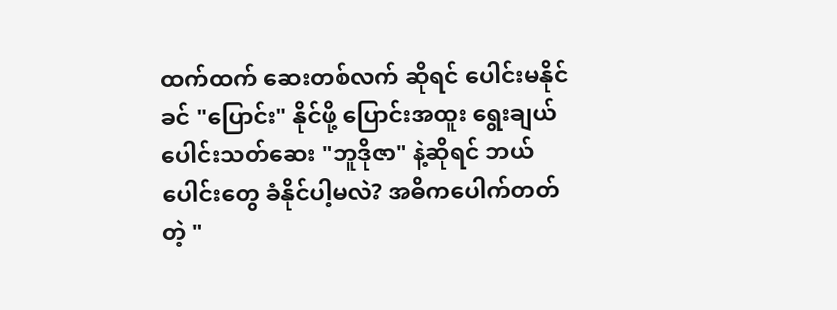ထက်ထက် ဆေးတစ်လက် ဆိုရင် ပေါင်းမနိုင်ခင် "ပြောင်း" နိုင်ဖို့ ပြောင်းအထူး ရွေးချယ်ပေါင်းသတ်ဆေး "ဘူဒိုဇာ" နဲ့ဆိုရင် ဘယ်ပေါင်းတွေ ခံနိုင်ပါ့မလဲ? အဓိကပေါက်တတ်တဲ့ "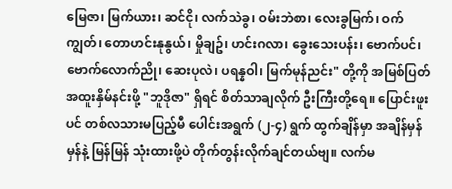မြေဇာ၊ မြက်ယား၊ ဆင်ငို၊ လက်သဲခွ၊ ဝမ်းဘဲစာ၊ လေးခွမြက်၊ ဝက်ကျွတ်၊ တောဟင်းနုနွယ်၊ မှိုချဥ်၊ ဟင်းဂလာ၊ ခွေးသေးပန်း၊ ဗောက်ပင်၊ ဗောက်လောက်ညို၊ ဆေးပုလဲ၊ ပရန္နဝါ၊ မြက်မုန်ညင်း" တို့ကို အမြစ်ပြတ် အထူးနှိမ်နင်းဖို့ "ဘူဒိုဇာ" ရှိရင် စိတ်သာချလိုက် ဦးကြီးတို့ရေ။ ပြောင်းဖူးပင် တစ်လသားမပြည့်မီ ပေါင်းအရွက် (၂-၄) ရွက် ထွက်ချိန်မှာ အချိန်မှန်မှန်နဲ့ မြန်မြန် သုံးထားဖို့ပဲ တိုက်တွန်းလိုက်ချင်တယ်ဗျ။ လက်မ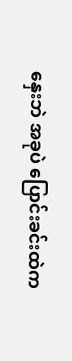နှေးဘဲ အခုပဲ ပြောင်းခင်းထဲက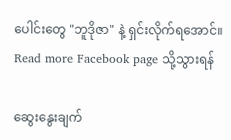ပေါင်းတွေ "ဘူဒိုဇာ" နဲ့ ရှင်းလိုက်ရအောင်။
Read more Facebook page သို့သွားရန်

ဆွေးနွေးချက်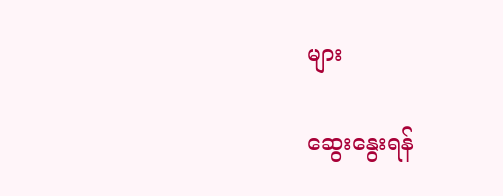များ

ဆွေးနွေးရန်